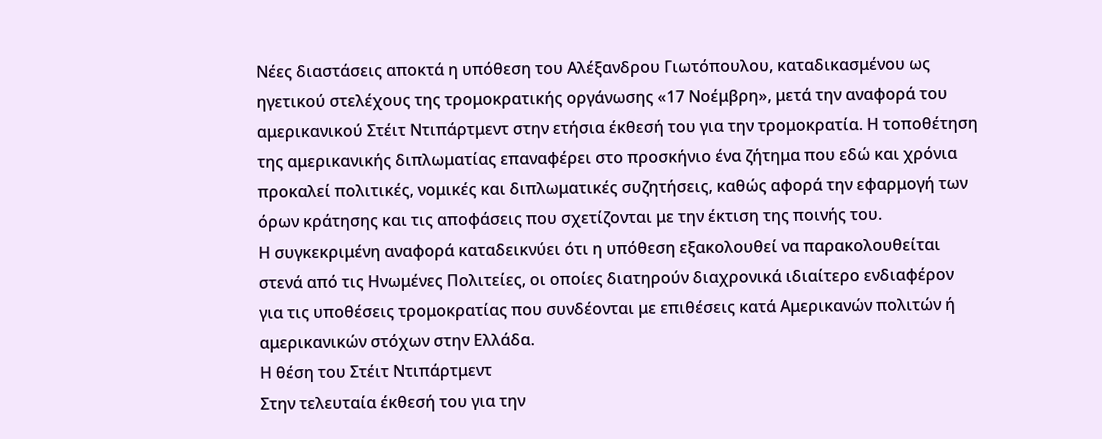Νέες διαστάσεις αποκτά η υπόθεση του Αλέξανδρου Γιωτόπουλου, καταδικασμένου ως ηγετικού στελέχους της τρομοκρατικής οργάνωσης «17 Νοέμβρη», μετά την αναφορά του αμερικανικού Στέιτ Ντιπάρτμεντ στην ετήσια έκθεσή του για την τρομοκρατία. Η τοποθέτηση της αμερικανικής διπλωματίας επαναφέρει στο προσκήνιο ένα ζήτημα που εδώ και χρόνια προκαλεί πολιτικές, νομικές και διπλωματικές συζητήσεις, καθώς αφορά την εφαρμογή των όρων κράτησης και τις αποφάσεις που σχετίζονται με την έκτιση της ποινής του.
Η συγκεκριμένη αναφορά καταδεικνύει ότι η υπόθεση εξακολουθεί να παρακολουθείται στενά από τις Ηνωμένες Πολιτείες, οι οποίες διατηρούν διαχρονικά ιδιαίτερο ενδιαφέρον για τις υποθέσεις τρομοκρατίας που συνδέονται με επιθέσεις κατά Αμερικανών πολιτών ή αμερικανικών στόχων στην Ελλάδα.
Η θέση του Στέιτ Ντιπάρτμεντ
Στην τελευταία έκθεσή του για την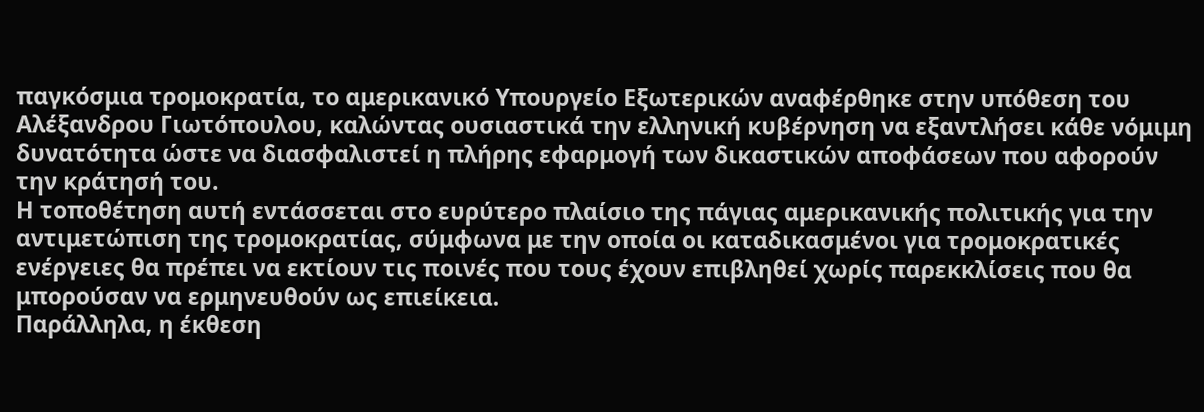παγκόσμια τρομοκρατία, το αμερικανικό Υπουργείο Εξωτερικών αναφέρθηκε στην υπόθεση του Αλέξανδρου Γιωτόπουλου, καλώντας ουσιαστικά την ελληνική κυβέρνηση να εξαντλήσει κάθε νόμιμη δυνατότητα ώστε να διασφαλιστεί η πλήρης εφαρμογή των δικαστικών αποφάσεων που αφορούν την κράτησή του.
Η τοποθέτηση αυτή εντάσσεται στο ευρύτερο πλαίσιο της πάγιας αμερικανικής πολιτικής για την αντιμετώπιση της τρομοκρατίας, σύμφωνα με την οποία οι καταδικασμένοι για τρομοκρατικές ενέργειες θα πρέπει να εκτίουν τις ποινές που τους έχουν επιβληθεί χωρίς παρεκκλίσεις που θα μπορούσαν να ερμηνευθούν ως επιείκεια.
Παράλληλα, η έκθεση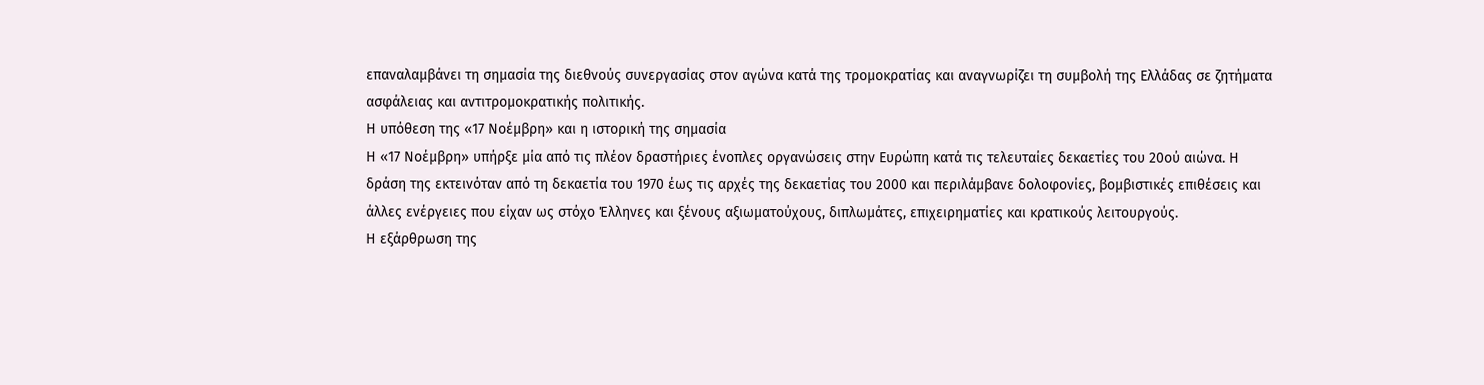επαναλαμβάνει τη σημασία της διεθνούς συνεργασίας στον αγώνα κατά της τρομοκρατίας και αναγνωρίζει τη συμβολή της Ελλάδας σε ζητήματα ασφάλειας και αντιτρομοκρατικής πολιτικής.
Η υπόθεση της «17 Νοέμβρη» και η ιστορική της σημασία
Η «17 Νοέμβρη» υπήρξε μία από τις πλέον δραστήριες ένοπλες οργανώσεις στην Ευρώπη κατά τις τελευταίες δεκαετίες του 20ού αιώνα. Η δράση της εκτεινόταν από τη δεκαετία του 1970 έως τις αρχές της δεκαετίας του 2000 και περιλάμβανε δολοφονίες, βομβιστικές επιθέσεις και άλλες ενέργειες που είχαν ως στόχο Έλληνες και ξένους αξιωματούχους, διπλωμάτες, επιχειρηματίες και κρατικούς λειτουργούς.
Η εξάρθρωση της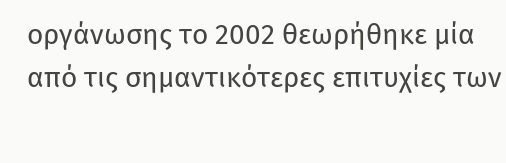οργάνωσης το 2002 θεωρήθηκε μία από τις σημαντικότερες επιτυχίες των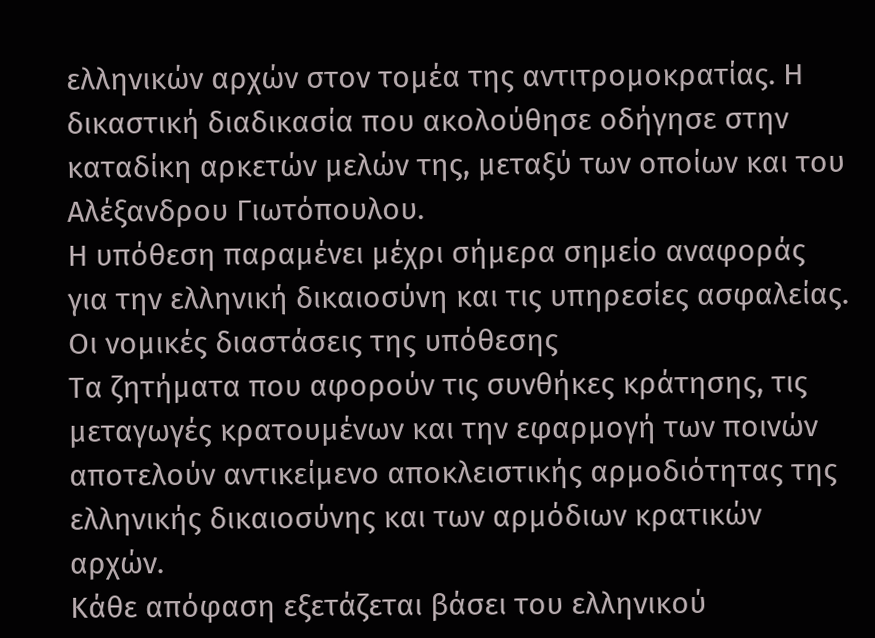ελληνικών αρχών στον τομέα της αντιτρομοκρατίας. Η δικαστική διαδικασία που ακολούθησε οδήγησε στην καταδίκη αρκετών μελών της, μεταξύ των οποίων και του Αλέξανδρου Γιωτόπουλου.
Η υπόθεση παραμένει μέχρι σήμερα σημείο αναφοράς για την ελληνική δικαιοσύνη και τις υπηρεσίες ασφαλείας.
Οι νομικές διαστάσεις της υπόθεσης
Τα ζητήματα που αφορούν τις συνθήκες κράτησης, τις μεταγωγές κρατουμένων και την εφαρμογή των ποινών αποτελούν αντικείμενο αποκλειστικής αρμοδιότητας της ελληνικής δικαιοσύνης και των αρμόδιων κρατικών αρχών.
Κάθε απόφαση εξετάζεται βάσει του ελληνικού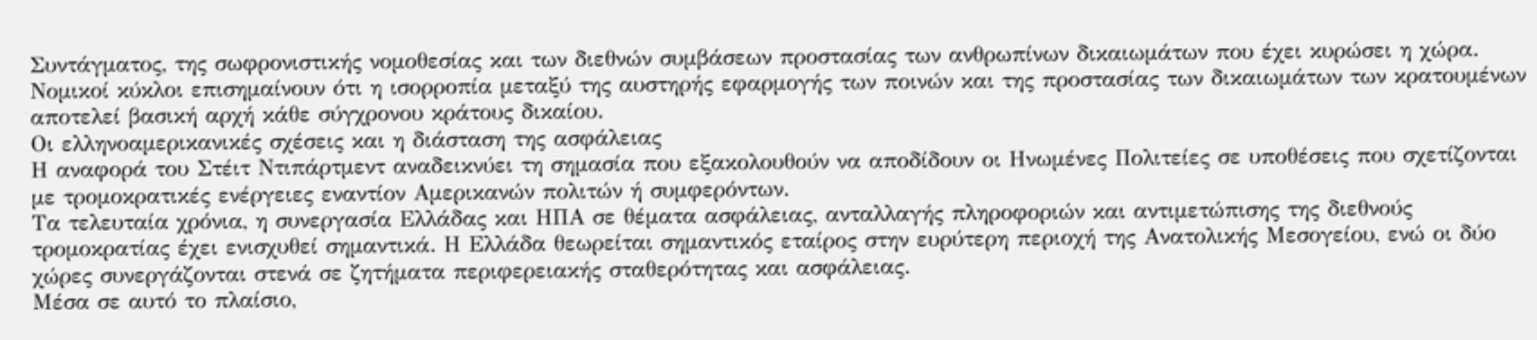Συντάγματος, της σωφρονιστικής νομοθεσίας και των διεθνών συμβάσεων προστασίας των ανθρωπίνων δικαιωμάτων που έχει κυρώσει η χώρα.
Νομικοί κύκλοι επισημαίνουν ότι η ισορροπία μεταξύ της αυστηρής εφαρμογής των ποινών και της προστασίας των δικαιωμάτων των κρατουμένων αποτελεί βασική αρχή κάθε σύγχρονου κράτους δικαίου.
Οι ελληνοαμερικανικές σχέσεις και η διάσταση της ασφάλειας
Η αναφορά του Στέιτ Ντιπάρτμεντ αναδεικνύει τη σημασία που εξακολουθούν να αποδίδουν οι Ηνωμένες Πολιτείες σε υποθέσεις που σχετίζονται με τρομοκρατικές ενέργειες εναντίον Αμερικανών πολιτών ή συμφερόντων.
Τα τελευταία χρόνια, η συνεργασία Ελλάδας και ΗΠΑ σε θέματα ασφάλειας, ανταλλαγής πληροφοριών και αντιμετώπισης της διεθνούς τρομοκρατίας έχει ενισχυθεί σημαντικά. Η Ελλάδα θεωρείται σημαντικός εταίρος στην ευρύτερη περιοχή της Ανατολικής Μεσογείου, ενώ οι δύο χώρες συνεργάζονται στενά σε ζητήματα περιφερειακής σταθερότητας και ασφάλειας.
Μέσα σε αυτό το πλαίσιο,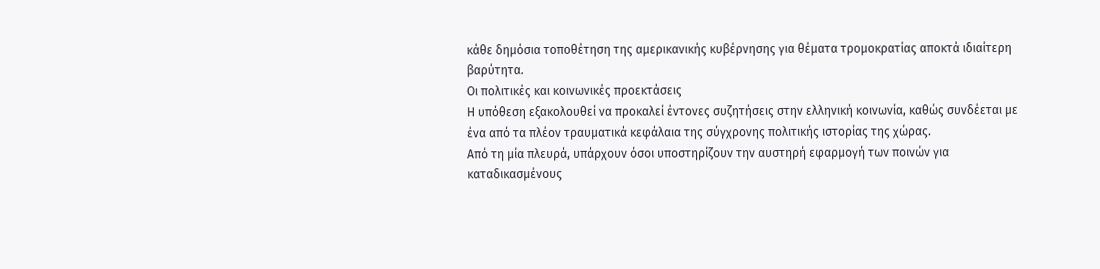κάθε δημόσια τοποθέτηση της αμερικανικής κυβέρνησης για θέματα τρομοκρατίας αποκτά ιδιαίτερη βαρύτητα.
Οι πολιτικές και κοινωνικές προεκτάσεις
Η υπόθεση εξακολουθεί να προκαλεί έντονες συζητήσεις στην ελληνική κοινωνία, καθώς συνδέεται με ένα από τα πλέον τραυματικά κεφάλαια της σύγχρονης πολιτικής ιστορίας της χώρας.
Από τη μία πλευρά, υπάρχουν όσοι υποστηρίζουν την αυστηρή εφαρμογή των ποινών για καταδικασμένους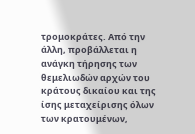τρομοκράτες. Από την άλλη, προβάλλεται η ανάγκη τήρησης των θεμελιωδών αρχών του κράτους δικαίου και της ίσης μεταχείρισης όλων των κρατουμένων,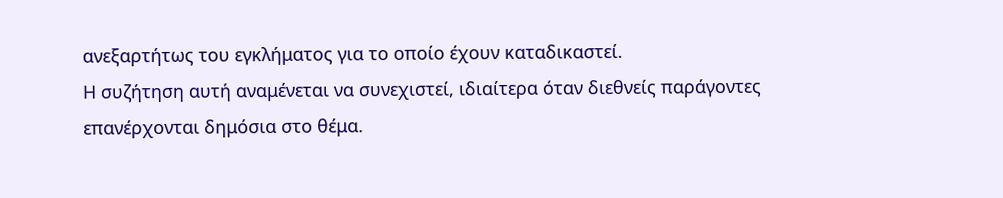ανεξαρτήτως του εγκλήματος για το οποίο έχουν καταδικαστεί.
Η συζήτηση αυτή αναμένεται να συνεχιστεί, ιδιαίτερα όταν διεθνείς παράγοντες επανέρχονται δημόσια στο θέμα.